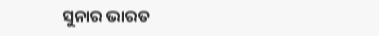ସୁନାର ଭାରତ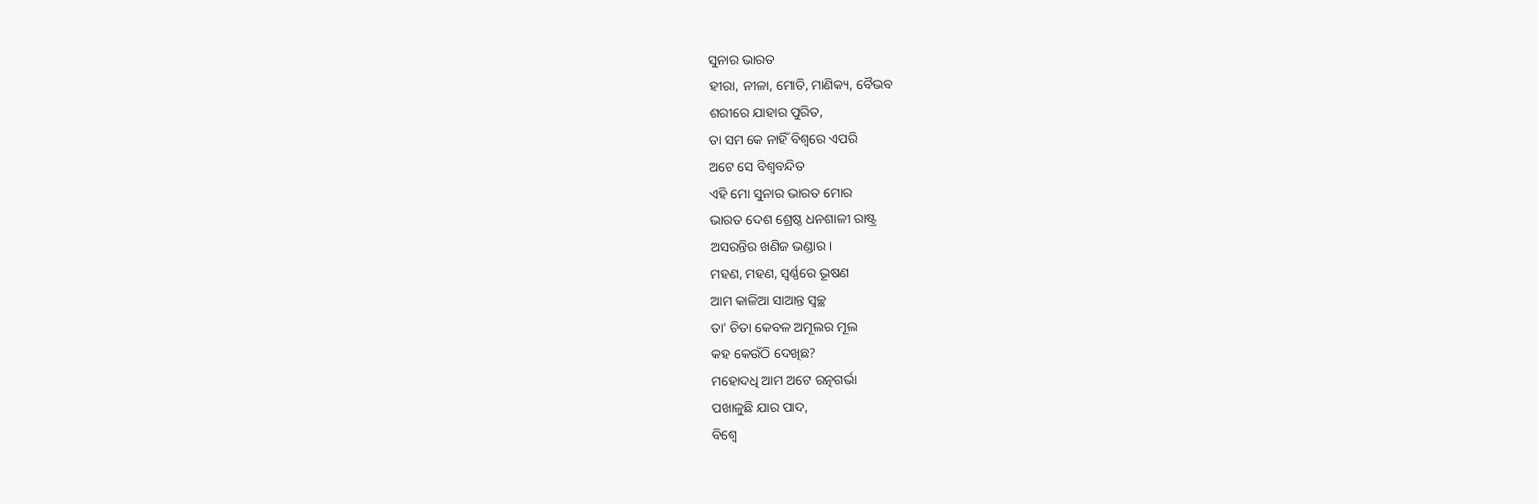ସୁନାର ଭାରତ
ହୀରା, ନୀଳା, ମୋତି, ମାଣିକ୍ୟ, ବୈଭବ
ଶରୀରେ ଯାହାର ପୁରିତ,
ତା ସମ କେ ନାହିଁ ବିଶ୍ୱରେ ଏପରି
ଅଟେ ସେ ବିଶ୍ୱବନ୍ଦିତ
ଏହି ମୋ ସୁନାର ଭାରତ ମୋର
ଭାରତ ଦେଶ ଶ୍ରେଷ୍ଠ ଧନଶାଳୀ ରାଷ୍ଟ୍ର
ଅସରନ୍ତିର ଖଣିଜ ଭଣ୍ଡାର।
ମହଣ, ମହଣ, ସ୍ୱର୍ଣ୍ଣରେ ଭୂଷଣ
ଆମ କାଳିଆ ସାଆନ୍ତ ସ୍ୱଚ୍ଛ
ତା' ଚିତା କେବଳ ଅମୂଲର ମୂଲ
କହ କେଉଁଠି ଦେଖିଛ?
ମହୋଦଧି ଆମ ଅଟେ ରତ୍ନଗର୍ଭା
ପଖାଳୁଛି ଯାର ପାଦ,
ବିଶ୍ୱେ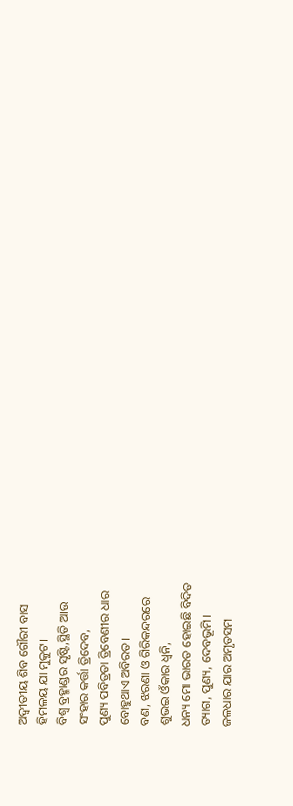ଅଦ୍ବୀତୀୟ ଶିବ ଗୌରୀ ବାସ
ହିମଳୟ ଯା ମୁକୁଟ।
ବିଶ୍ୱ ବ୍ରହ୍ମାଣ୍ଡର ସୃଷ୍ଟି,ସ୍ଥିତି ଆଉ
ସଂହାର କର୍ତ୍ତା ତ୍ରିଦେବ,
ପୁଣ୍ୟ ପବିତ୍ରତା ତ୍ରିବେଣୀର ଧାର
ବୋହୁଥାଏ ଅବିରତ।
ବଣ, ଝରଣା ଓ ଗିରିକନ୍ଦରରେ
ଶୁଭଇ ଓଁକାର ଧ୍ୱନି,
ଧନ୍ୟ ମୋ ଭାରତ ହୋଇଛି ବିଦିତ
ତ୍ୟାଗ, ପୁଣ୍ୟ, ଦେବଭୂମି।
ଜଳଧାର ଯାର ଅମୃତସମ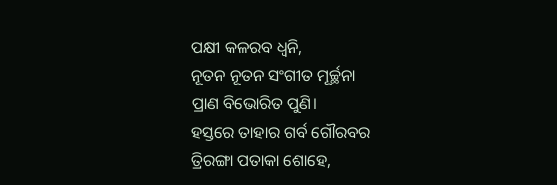ପକ୍ଷୀ କଳରବ ଧ୍ୱନି,
ନୂତନ ନୂତନ ସଂଗୀତ ମୂର୍ଚ୍ଛନା
ପ୍ରାଣ ବିଭୋରିତ ପୁଣି।
ହସ୍ତରେ ତାହାର ଗର୍ବ ଗୌରବର
ତ୍ରିରଙ୍ଗା ପତାକା ଶୋହେ,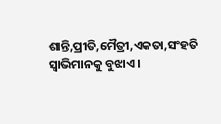ଶାନ୍ତି,ପ୍ରୀତି,ମୈତ୍ରୀ,ଏକତା,ସଂହତି
ସ୍ୱାଭିମାନକୁ ବୁଝାଏ।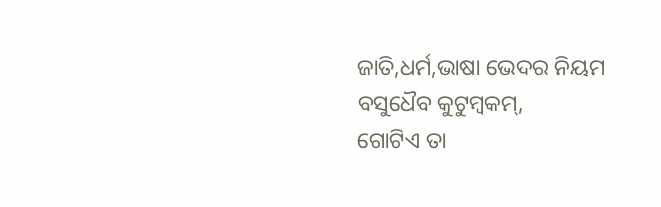ଜାତି,ଧର୍ମ,ଭାଷା ଭେଦର ନିୟମ
ବସୁଧୈବ କୁଟୁମ୍ବକମ୍,
ଗୋଟିଏ ତା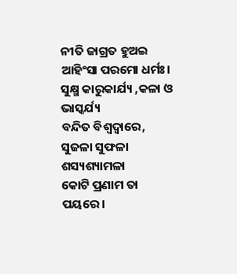ନୀତି ଜାଗ୍ରତ ହୁଅଇ
ଆହିଂସା ପରମୋ ଧର୍ମଃ।
ସୁକ୍ଷ୍ମ କାରୁକାର୍ଯ୍ୟ ,କଳା ଓ ଭାସ୍କର୍ଯ୍ୟ
ବନ୍ଦିତ ବିଶ୍ୱଦ୍ୱାରେ,
ସୁଜଳା ସୁଫଳା ଶସ୍ୟଶ୍ୟାମଳା
କୋଟି ପ୍ରଣାମ ତା ପୟରେ।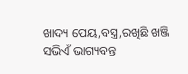ଖାଦ୍ୟ ପେୟ,ବସ୍ତ୍ର,ରଖିଛି ଖଞ୍ଜି
ସଭିଏଁ ଭାଗ୍ୟବନ୍ତ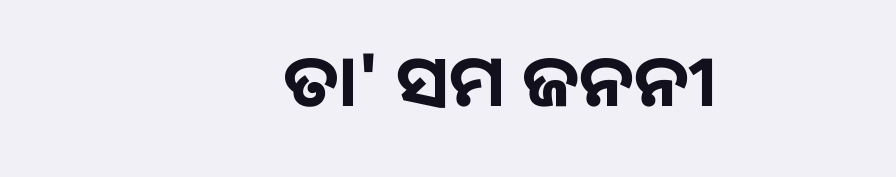ତା' ସମ ଜନନୀ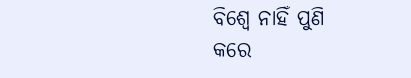ବିଶ୍ୱେ ନାହିଁ ପୁଣି
କରେ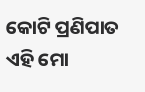କୋଟି ପ୍ରଣିପାତ
ଏହି ମୋ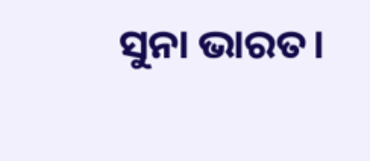ସୁନା ଭାରତ।